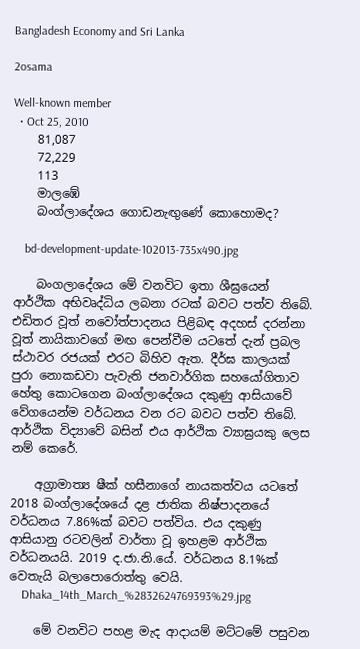Bangladesh Economy and Sri Lanka

2osama

Well-known member
  • Oct 25, 2010
    81,087
    72,229
    113
    මාලඹේ
    බංග්ලාදේශය ගොඩනැඟුණේ කොහොමද?

    bd-development-update-102013-735x490.jpg

    බංගලාදේශය මේ වනවිට ඉතා ශීඝ්‍රයෙන් ආර්ථික අභිවෘද්ධිය ලබනා රටක් බවට පත්ව තිබේ. එඩිතර වූත් නවෝත්පාදනය පිළිබඳ අදහස් දරන්නා වූත් නායිකාවගේ මඟ පෙන්වීම යටතේ දැන් ප්‍රබල ස්ථාවර රජයක් එරට බිහිව ඇත. දීර්ඝ කාලයක් පුරා නොකඩවා පැවැති ජනවාර්ගික සහයෝගිතාව හේතු කොටගෙන බංග්ලාදේශය දකුණු ආසියාවේ වේගයෙන්ම වර්ධනය වන රට බවට පත්ව තිබේ. ආර්ථික විද්‍යාවේ බසින් එය ආර්ථික ව්‍යාඝ්‍රයකු ලෙස නම් කෙරේ.

    අග්‍රාමාත්‍ය ෂීක් හසීනාගේ නායකත්වය යටතේ 2018 බංග්ලාදේශයේ දළ ජාතික නිෂ්පාදනයේ වර්ධනය 7.86%ක් බවට පත්විය. එය දකුණු ආසියානු රටවලින් වාර්තා වූ ඉහළම ආර්ථික වර්ධනයයි. 2019 ද.ජා.නි.යේ. වර්ධනය 8.1%ක් වෙතැයි බලාපොරොත්තු වෙයි.
    Dhaka_14th_March_%2832624769393%29.jpg

    මේ වනවිට පහළ මැද ආදායම් මට්ටමේ පසුවන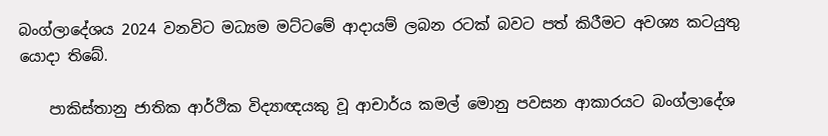බංග්ලාදේශය 2024 වනවිට මධ්‍යම මට්ටමේ ආදායම් ලබන රටක් බවට පත් කිරීමට අවශ්‍ය කටයුතු යොදා තිබේ.

    පාකිස්තානු ජාතික ආර්ථික විද්‍යාඥයකු වූ ආචාර්ය කමල් මොනු පවසන ආකාරයට බංග්ලාදේශ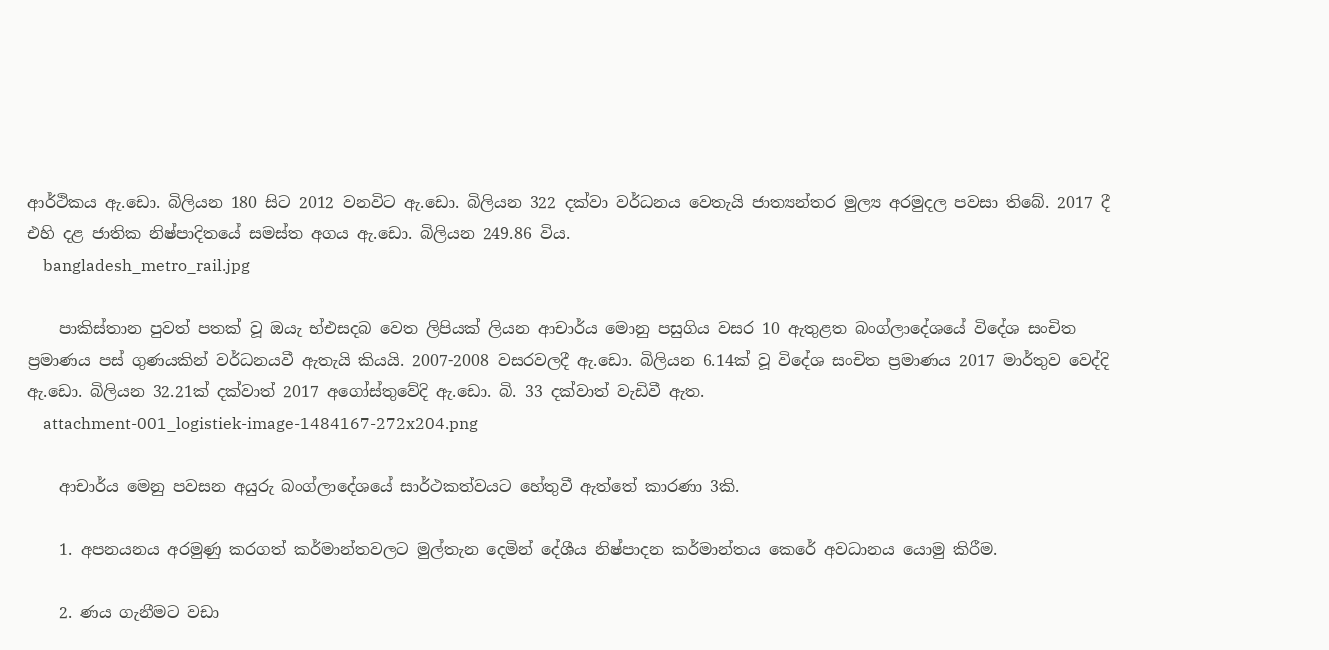ආර්ථිකය ඇ.ඩො. බිලියන 180 සිට 2012 වනවිට ඇ.ඩො. බිලියන 322 දක්වා වර්ධනය වෙතැයි ජාත්‍යන්තර මුල්‍ය අරමුදල පවසා තිබේ. 2017 දී එහි දළ ජාතික නිෂ්පාදිතයේ සමස්ත අගය ඇ.ඩො. බිලියන 249.86 විය.
    bangladesh_metro_rail.jpg

    පාකිස්තාන පුවත් පතක් වූ ඔයැ භ්එසදබ වෙත ලිපියක් ලියන ආචාර්ය මොනු පසුගිය වසර 10 ඇතුළත බංග්ලාදේශයේ විදේශ සංචිත ප්‍රමාණය පස් ගුණයකින් වර්ධනයවී ඇතැයි කියයි. 2007-2008 වසරවලදී ඇ.ඩො. බිලියන 6.14ක් වූ විදේශ සංචිත ප්‍රමාණය 2017 මාර්තුව වෙද්දි ඇ.ඩො. බිලියන 32.21ක් දක්වාත් 2017 අගෝස්තුවේදි ඇ.ඩො. බි. 33 දක්වාත් වැඩිවී ඇත.
    attachment-001_logistiek-image-1484167-272x204.png

    ආචාර්ය මෙනු පවසන අයුරු බංග්ලාදේශයේ සාර්ථකත්වයට හේතුවී ඇත්තේ කාරණා 3කි.

    1. අපනයනය අරමුණු කරගත් කර්මාන්තවලට මුල්තැන දෙමින් දේශීය නිෂ්පාදන කර්මාන්තය කෙරේ අවධානය යොමු කිරීම.

    2. ණය ගැනීමට වඩා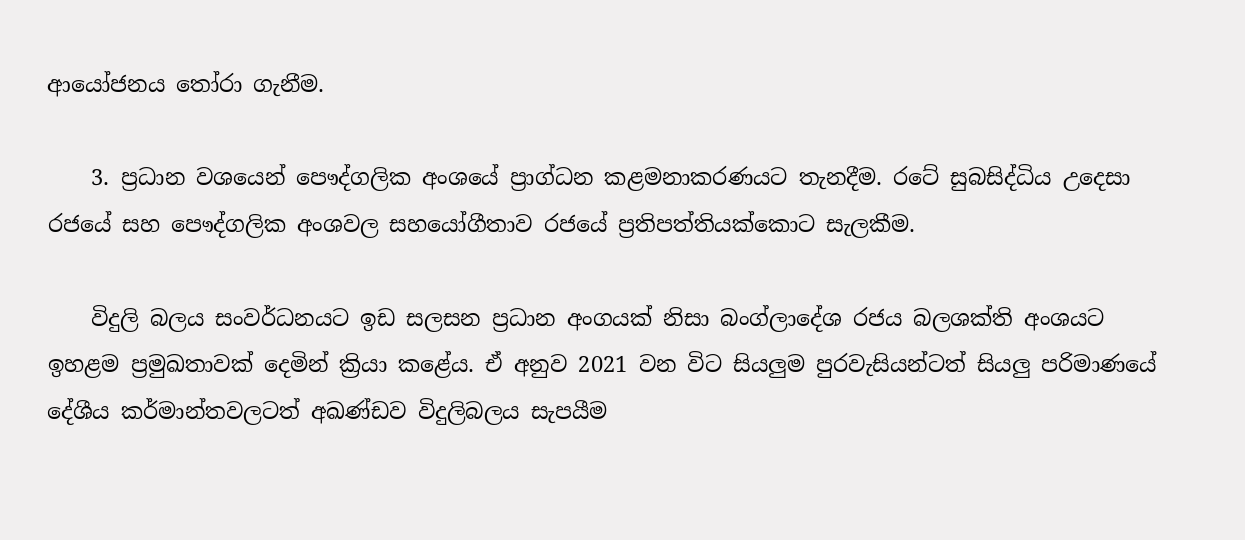ආයෝජනය තෝරා ගැනීම.

    3. ප්‍රධාන වශයෙන් පෞද්ගලික අංශයේ ප්‍රාග්ධන කළමනාකරණයට තැනදීම. රටේ සුබසිද්ධිය උදෙසා රජයේ සහ පෞද්ගලික අංශවල සහයෝගීතාව රජයේ ප්‍රතිපත්තියක්කොට සැලකීම.

    විදුලි බලය සංවර්ධනයට ඉඩ සලසන ප්‍රධාන අංගයක් නිසා බංග්ලාදේශ රජය බලශක්ති අංශයට ඉහළම ප්‍රමුඛතාවක් දෙමින් ක්‍රියා කළේය. ඒ අනුව 2021 වන විට සියලුම පුරවැසියන්ටත් සියලු පරිමාණයේ දේශීය කර්මාන්තවලටත් අඛණ්ඩව විදුලිබලය සැපයීම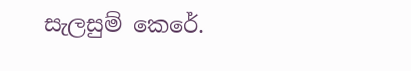සැලසුම් කෙරේ.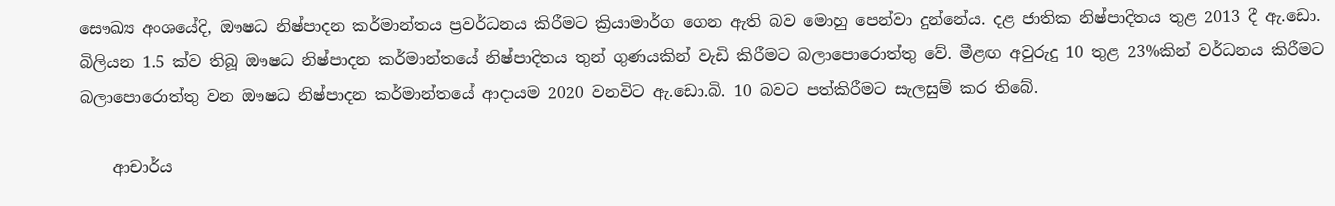සෞඛ්‍ය අංශයේදි, ඖෂධ නිෂ්පාදන කර්මාන්තය ප්‍රවර්ධනය කිරීමට ක්‍රියාමාර්ග ගෙන ඇති බව මොහු පෙන්වා දුන්නේය. දළ ජාතික නිෂ්පාදිතය තුළ 2013 දී ඇ.ඩො. බිලියන 1.5 ක්ව තිබූ ඖෂධ නිෂ්පාදන කර්මාන්තයේ නිෂ්පාදිතය තුන් ගුණයකින් වැඩි කිරීමට බලාපොරොත්තු වේ. මීළඟ අවුරුදු 10 තුළ 23%කින් වර්ධනය කිරීමට බලාපොරොත්තු වන ඖෂධ නිෂ්පාදන කර්මාන්තයේ ආදායම 2020 වනවිට ඇ.ඩො.බි. 10 බවට පත්කිරීමට සැලසුම් කර තිබේ.

    ආචාර්ය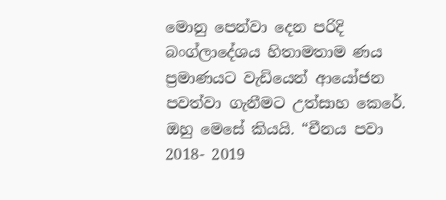මොනු පෙන්වා දෙන පරිදි බංග්ලාදේශය හිතාමතාම ණය ප්‍රමාණයට වැඩියෙන් ආයෝජන පවත්වා ගැනීමට උත්සාහ කෙරේ. ඔහු මෙසේ කියයි. “චීනය පවා 2018- 2019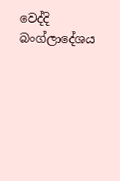වෙද්දි බංග්ලාදේශය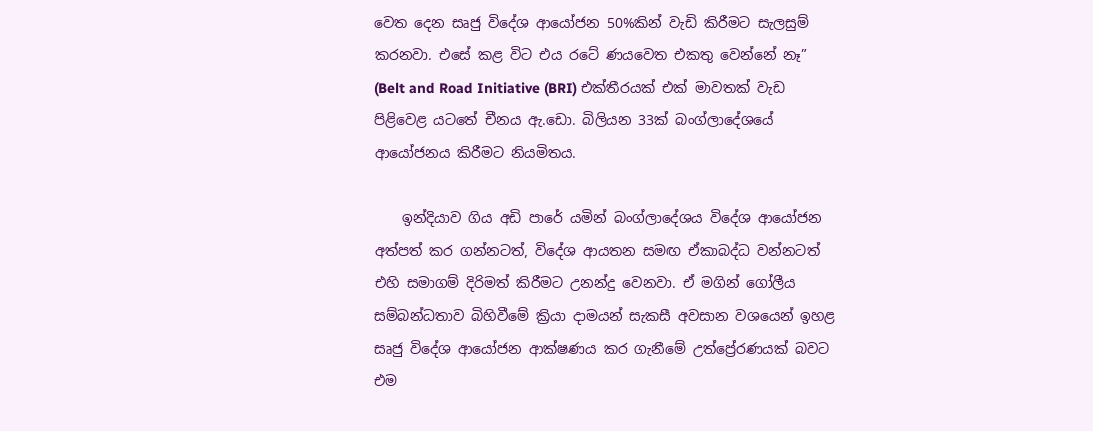වෙත දෙන සෘජු විදේශ ආයෝජන 50%කින් වැඩි කිරීමට සැලසුම් කරනවා. එසේ කළ විට එය රටේ ණයවෙත එකතු වෙන්නේ නෑ” (Belt and Road Initiative (BRI) එක්තීරයක් එක් මාවතක් වැඩ පිළිවෙළ යටතේ චීනය ඇ.ඩො. බිලියන 33ක් බංග්ලාදේශයේ ආයෝජනය කිරීමට නියමිතය.

    ඉන්දියාව ගිය අඩි පාරේ යමින් බංග්ලාදේශය විදේශ ආයෝජන අත්පත් කර ගන්නටත්, විදේශ ආයතන සමඟ ඒකාබද්ධ වන්නටත් එහි සමාගම් දිරිමත් කිරීමට උනන්දු වෙනවා. ඒ මගින් ගෝලීය සම්බන්ධතාව බිහිවීමේ ක්‍රියා දාමයන් සැකසී අවසාන වශයෙන් ඉහළ සෘජු විදේශ ආයෝජන ආක්ෂණය කර ගැනීමේ උත්ප්‍රේරණයක් බවට එම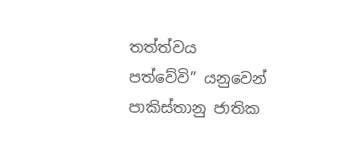තත්ත්වය පත්වේවි” යනුවෙන් පාකිස්තානු ජාතික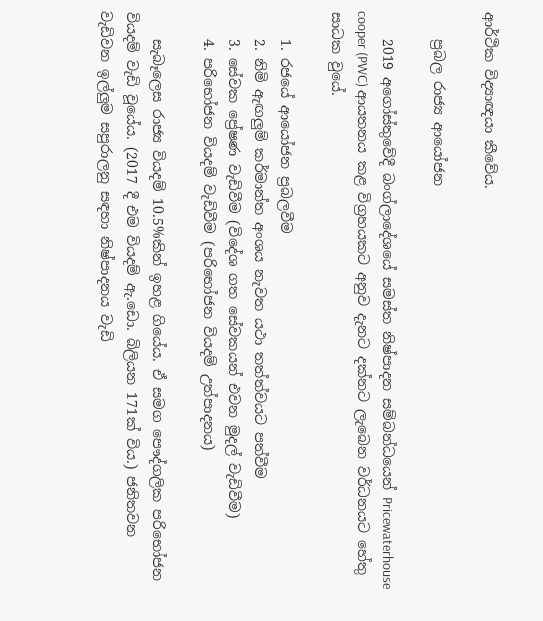ආර්ථික විද්‍යාඥයා කීවේය.

    ප්‍රබල රාජ්‍ය ආයෝජන

    2019 අගෝස්තුවේදී බංග්ලාදේශයේ සමස්ත නිෂ්පාදන සම්බන්ධයෙන් Pricewaterhouse cooper (PWC) ආයතනය කළ විග්‍රහයකට අනුව දැනට දක්නට ලැබෙන වර්ධනයට හේතු සාධක වුයේ.

    1. රජයේ ආයෝජන ප්‍රබලවීම
    2. නිමි ඇඟලුම් කර්මාන්ත අංශය නැවත යථා තත්ත්වයට පත්වීම
    3. සේවක ප්‍රේෂණ වැඩිවීම (විදේශ ගත සේවකයන් එවන මුදල් වැඩිවීම)
    4. පරිභෝජන වියදම් වැඩිවීම (පරිභෝජන වියදම් උත්පාදනය)

    සැබෑලෙස රාජ්‍ය වියදම් 10.5%කින් ඉහළ ගියේය. ඒ සමග පෞද්ගලික පරිභෝජන වියදම් වැඩි වූයේය. (2017 දී එම වියදම් ඇ.ඩො. බිලියන 171ක් විය.) ජනිතවන වැඩිවන ඉල්ලුම සපුරාලනු සඳහා නිෂ්පාදනය වැඩි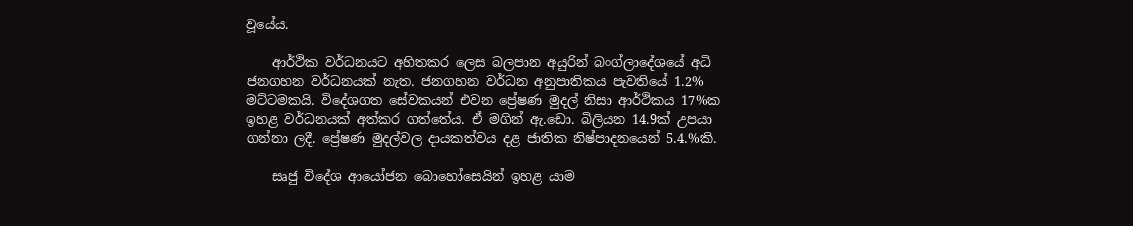වූයේය.

    ආර්ථික වර්ධනයට අහිතකර ලෙස බලපාන අයුරින් බංග්ලාදේශයේ අධි ජනගහන වර්ධනයක් නැත. ජනගහන වර්ධන අනුපාතිකය පැවතියේ 1.2% මට්ටමකයි. විදේශගත සේවකයන් එවන ප්‍රේෂණ මුදල් නිසා ආර්ථිකය 17%ක ඉහළ වර්ධනයක් අත්කර ගත්තේය. ඒ මගින් ඇ.ඩො. බිලියන 14.9ක් උපයා ගන්නා ලදී. ප්‍රේෂණ මුදල්වල දායකත්වය දළ ජාතික නිෂ්පාදනයෙන් 5.4.%කි.

    සෘජු විදේශ ආයෝජන බොහෝසෙයින් ඉහළ යාම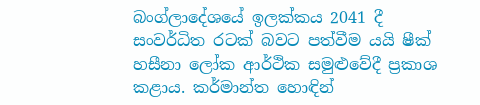බංග්ලාදේශයේ ඉලක්කය 2041 දී සංවර්ධිත රටක් බවට පත්වීම යයි ෂීක් හසීනා ලෝක ආර්ථික සමුළුවේදී ප්‍රකාශ කළාය. කර්මාන්ත හොඳින්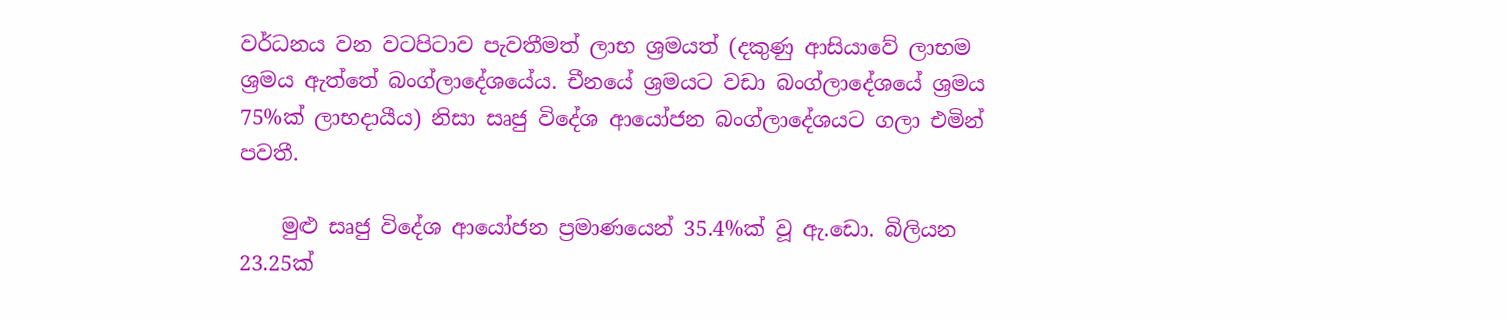වර්ධනය වන වටපිටාව පැවතීමත් ලාභ ශ්‍රමයත් (දකුණු ආසියාවේ ලාභම ශ්‍රමය ඇත්තේ බංග්ලාදේශයේය. චීනයේ ශ්‍රමයට වඩා බංග්ලාදේශයේ ශ්‍රමය 75%ක් ලාභදායීය) නිසා සෘජු විදේශ ආයෝජන බංග්ලාදේශයට ගලා එමින් පවතී.

    මුළු සෘජු විදේශ ආයෝජන ප්‍රමාණයෙන් 35.4%ක් වූ ඇ.ඩො. බිලියන 23.25ක්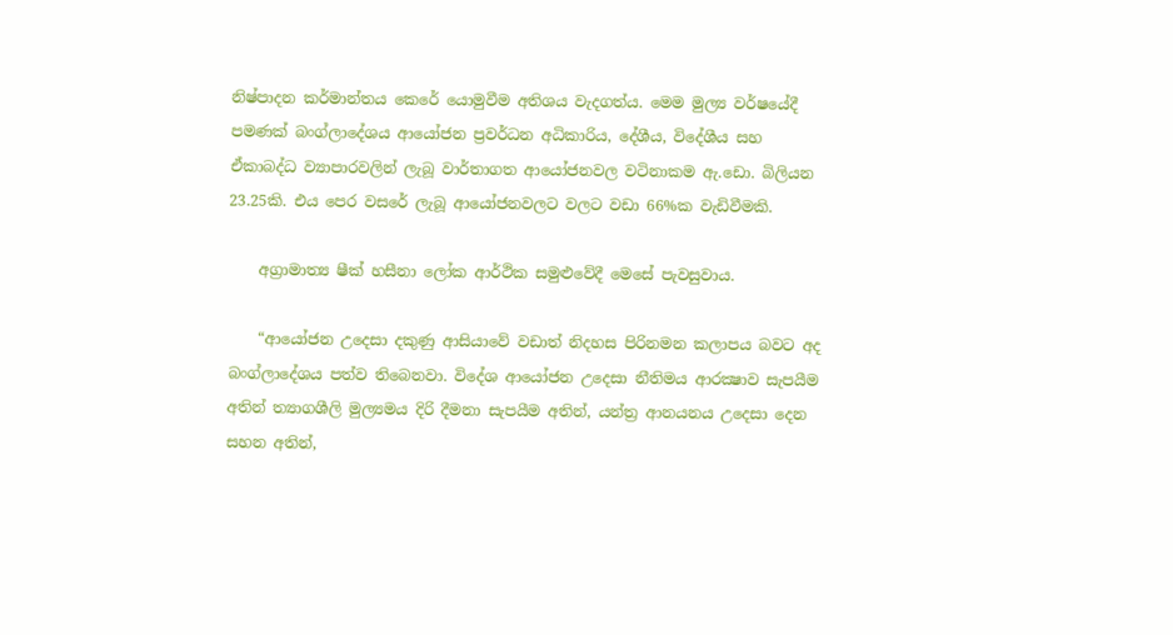නිෂ්පාදන කර්මාන්තය කෙරේ යොමුවීම අතිශය වැදගත්ය. මෙම මුල්‍ය වර්ෂයේදී පමණක් බංග්ලාදේශය ආයෝජන ප්‍රවර්ධන අධිකාරිය, දේශීය, විදේශීය සහ ඒකාබද්ධ ව්‍යාපාරවලින් ලැබූ වාර්තාගත ආයෝජනවල වටිනාකම ඇ.ඩො. බිලියන 23.25කි. එය පෙර වසරේ ලැබූ ආයෝජනවලට වලට වඩා 66%ක වැඩිවීමකි.

    අග්‍රාමාත්‍ය ෂීක් හසීනා ලෝක ආර්ථික සමුළුවේදී මෙසේ පැවසුවාය.

    “ආයෝජන උදෙසා දකුණු ආසියාවේ වඩාත් නිදහස පිරිනමන කලාපය බවට අද බංග්ලාදේශය පත්ව තිබෙනවා. විදේශ ආයෝජන උදෙසා නීතිමය ආරක්‍ෂාව සැපයීම අතින් ත්‍යාගශීලි මුල්‍යමය දිරි දීමනා සැපයීම අතින්, යන්ත්‍ර ආනයනය උදෙසා දෙන සහන අතින්,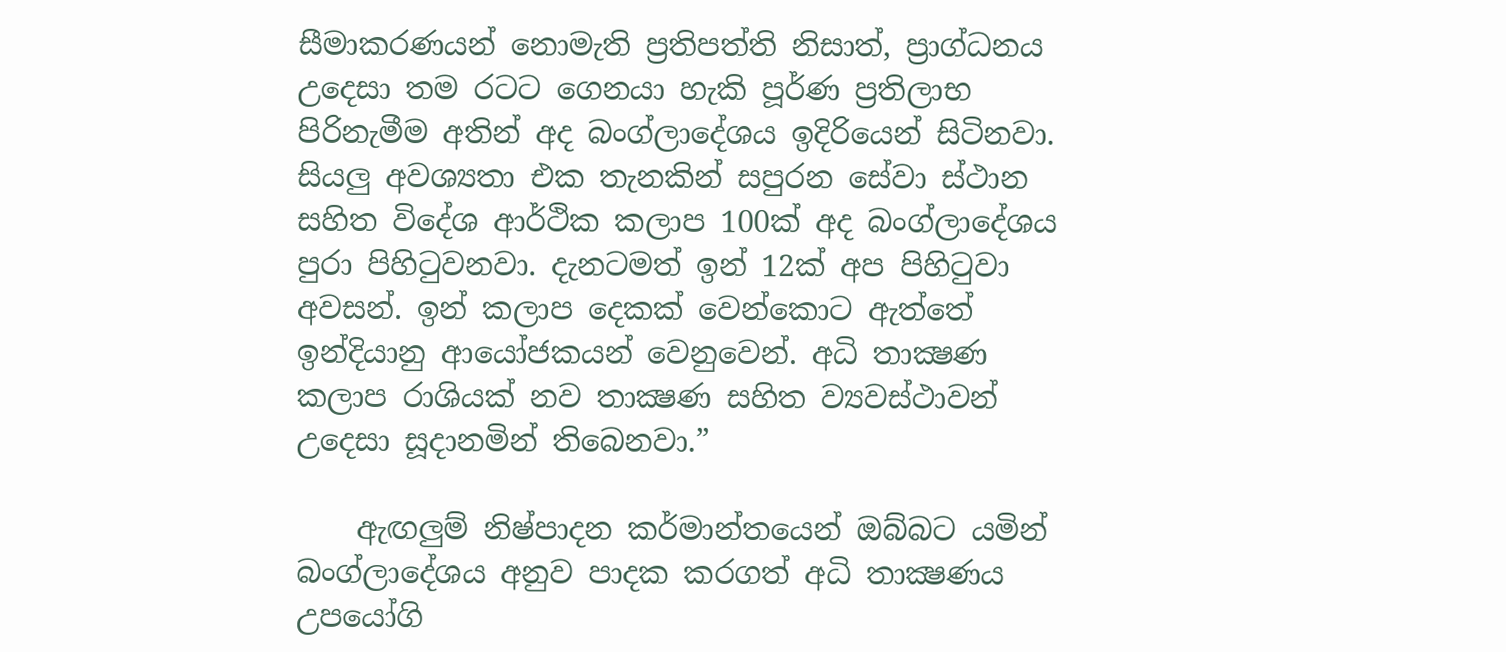සීමාකරණයන් නොමැති ප්‍රතිපත්ති නිසාත්, ප්‍රාග්ධනය උදෙසා තම රටට ගෙනයා හැකි පූර්ණ ප්‍රතිලාභ පිරිනැමීම අතින් අද බංග්ලාදේශය ඉදිරියෙන් සිටිනවා. සියලු අවශ්‍යතා එක තැනකින් සපුරන සේවා ස්ථාන සහිත විදේශ ආර්ථික කලාප 100ක් අද බංග්ලාදේශය පුරා පිහිටුවනවා. දැනටමත් ඉන් 12ක් අප පිහිටුවා අවසන්. ඉන් කලාප දෙකක් වෙන්කොට ඇත්තේ ඉන්දියානු ආයෝජකයන් වෙනුවෙන්. අධි තාක්‍ෂණ කලාප රාශියක් නව තාක්‍ෂණ සහිත ව්‍යවස්ථාවන් උදෙසා සූදානමින් තිබෙනවා.”

    ඇඟලුම් නිෂ්පාදන කර්මාන්තයෙන් ඔබ්බට යමින් බංග්ලාදේශය අනුව පාදක කරගත් අධි තාක්‍ෂණය උපයෝගි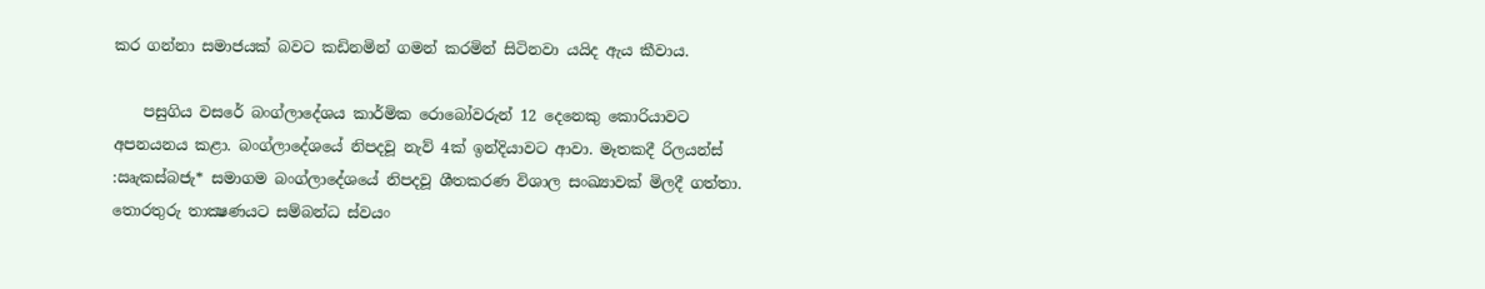කර ගන්නා සමාජයක් බවට කඩිනමින් ගමන් කරමින් සිටිනවා යයිද ඇය කීවාය.

    පසුගිය වසරේ බංග්ලාදේශය කාර්මික රොබෝවරුන් 12 දෙනෙකු කොරියාවට අපනයනය කළා. බංග්ලාදේශයේ නිපදවූ නැව් 4ක් ඉන්දියාවට ආවා. මෑතකදී රිලයන්ස් :ඍැකස්බජැ* සමාගම බංග්ලාදේශයේ නිපදවූ ශීතකරණ විශාල සංඛ්‍යාවක් මිලදී ගත්තා. තොරතුරු තාක්‍ෂණයට සම්බන්ධ ස්වයං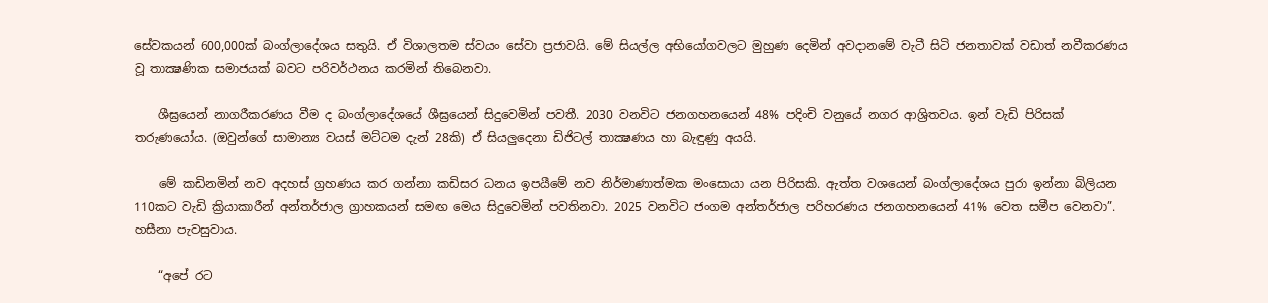සේවකයන් 600,000ක් බංග්ලාදේශය සතුයි. ඒ විශාලතම ස්වයං සේවා ප්‍රජාවයි. මේ සියල්ල අභියෝගවලට මුහුණ දෙමින් අවදානමේ වැටී සිටි ජනතාවක් වඩාත් නවීකරණය වූ තාක්‍ෂණික සමාජයක් බවට පරිවර්ථනය කරමින් තිබෙනවා.

    ශීඝ්‍රයෙන් නාගරීකරණය වීම ද බංග්ලාදේශයේ ශීඝ්‍රයෙන් සිදුවෙමින් පවතී. 2030 වනවිට ජනගහනයෙන් 48% පදිංචි වනුයේ නගර ආශ්‍රිතවය. ඉන් වැඩි පිරිසක් තරුණයෝය. (ඔවුන්ගේ සාමාන්‍ය වයස් මට්ටම දැන් 28කි) ඒ සියලුදෙනා ඩිජිටල් තාක්‍ෂණය හා බැඳුණු අයයි.

    මේ කඩිනමින් නව අදහස් ග්‍රහණය කර ගන්නා කඩිසර ධනය ඉපයීමේ නව නිර්මාණාත්මක මංසොයා යන පිරිසකි. ඇත්ත වශයෙන් බංග්ලාදේශය පුරා ඉන්නා බිලියන 110කට වැඩි ක්‍රියාකාරීන් අන්තර්ජාල ග්‍රාහකයන් සමඟ මෙය සිදුවෙමින් පවතිනවා. 2025 වනවිට ජංගම අන්තර්ජාල පරිහරණය ජනගහනයෙන් 41% වෙත සමීප වෙනවා”. හසීනා පැවසුවාය.

    “අපේ රට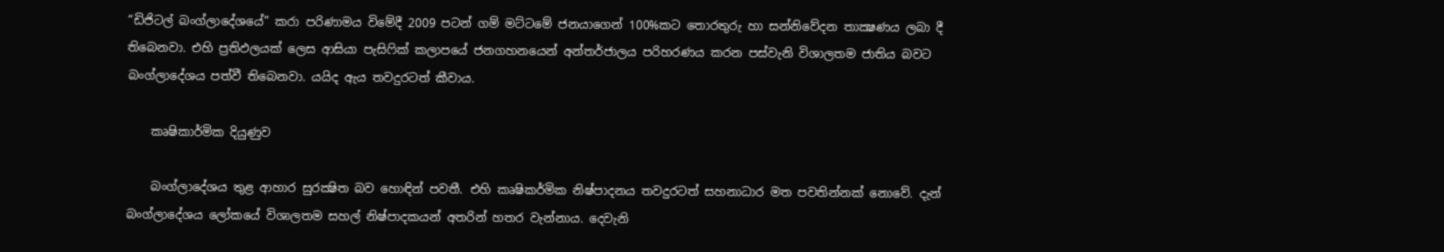“ඩිජිටල් බංග්ලාදේශයේ” කරා පරිණාමය විමේදී 2009 පටන් ගම් මට්ටමේ ජනයාගෙන් 100%කට තොරතුරු හා සන්නිවේදන තාක්‍ෂණය ලබා දී තිබෙනවා. එහි ප්‍රතිඵලයක් ලෙස ආසියා පැසිෆික් කලාපයේ ජනගහනයෙන් අන්තර්ජාලය පරිහරණය කරන පස්වැනි විශාලතම ජාතිය බවට බංග්ලාදේශය පත්වී තිබෙනවා. යයිද ඇය තවදුරටත් කීවාය.

    කෘෂිකාර්මික දියුණුව

    බංග්ලාදේශය තුළ ආහාර සුරක්‍ෂිත බව හොඳින් පවතී. එහි කෘෂිකර්මික නිෂ්පාදනය තවදුරටත් සහනාධාර මත පවතින්නක් නොවේ. දැන් බංග්ලාදේශය ලෝකයේ විශාලතම සහල් නිෂ්පාදකයන් අතරින් හතර වැන්නාය. දෙවැනි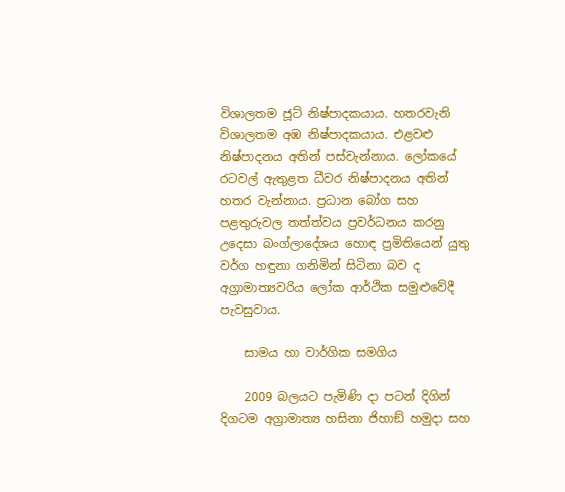විශාලතම ජූට් නිෂ්පාදකයාය. හතරවැනි විශාලතම අඹ නිෂ්පාදකයාය. එළවළු නිෂ්පාදනය අතින් පස්වැන්නාය. ලෝකයේ රටවල් ඇතුළත ධීවර නිෂ්පාදනය අතින් හතර වැන්නාය. ප්‍රධාන බෝග සහ පළතුරුවල තත්ත්වය ප්‍රවර්ධනය කරනු උදෙසා බංග්ලාදේශය හොඳ ප්‍රමිතියෙන් යුතු වර්ග හඳුනා ගනිමින් සිටිනා බව ද අග්‍රාමාත්‍යවරිය ලෝක ආර්ථික සමුළුවේදී පැවසුවාය.

    සාමය හා වාර්ගික සමගිය

    2009 බලයට පැමිණි දා පටන් දිගින් දිගටම අග්‍රාමාත්‍ය හසිනා ජිහාඞ් හමුදා සහ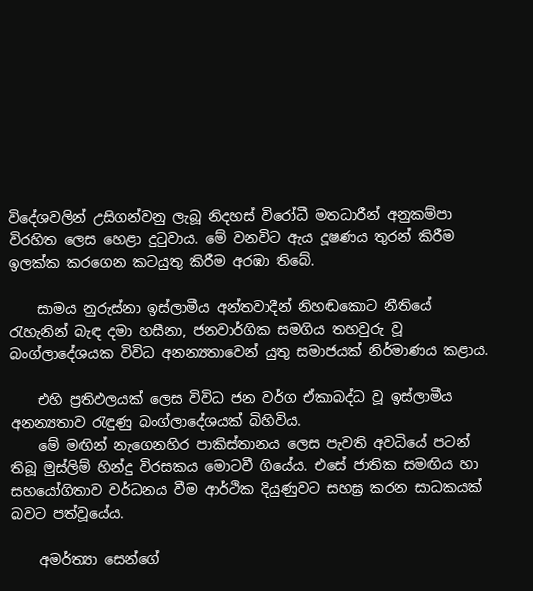විදේශවලින් උසිගන්වනු ලැබූ නිදහස් විරෝධී මතධාරීන් අනුකම්පා විරහිත ලෙස හෙළා දුටුවාය. මේ වනවිට ඇය දූෂණය තුරන් කිරීම ඉලක්ක කරගෙන කටයුතු කිරීම අරඹා තිබේ.

    සාමය නුරුස්නා ඉස්ලාමීය අන්තවාදීන් නිහඬකොට නීතියේ රැහැනින් බැඳ දමා හසීනා, ජනවාර්ගික සමගිය තහවුරු වූ බංග්ලාදේශයක විවිධ අනන්‍යතාවෙන් යුතු සමාජයක් නිර්මාණය කළාය.

    එහි ප්‍රතිඵලයක් ලෙස විවිධ ජන වර්ග ඒකාබද්ධ වූ ඉස්ලාමීය අනන්‍යතාව රැඳුණු බංග්ලාදේශයක් බිහිවිය.
    මේ මඟින් නැගෙනහිර පාකිස්තානය ලෙස පැවති අවධියේ පටන් තිබූ මුස්ලිම් හින්දු විරසකය මොටවී ගියේය. එසේ ජාතික සමඟිය හා සහයෝගිතාව වර්ධනය වීම ආර්ථික දියුණුවට සහඝ්‍ර කරන සාධකයක් බවට පත්වූයේය.

    අමර්ත්‍යා සෙන්ගේ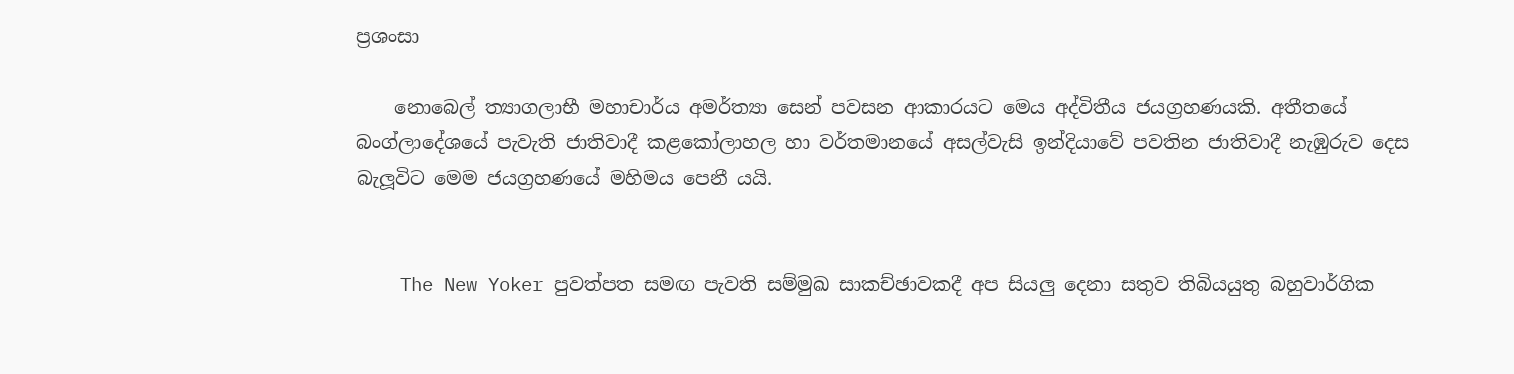ප්‍රශංසා

    නොබෙල් ත්‍යාගලාභී මහාචාර්ය අමර්ත්‍යා සෙන් පවසන ආකාරයට මෙය අද්විතීය ජයග්‍රහණයකි. අතීතයේ බංග්ලාදේශයේ පැවැති ජාතිවාදී කළකෝලාහල හා වර්තමානයේ අසල්වැසි ඉන්දියාවේ පවතින ජාතිවාදී නැඹුරුව දෙස බැලූවිට මෙම ජයග්‍රහණයේ මහිමය පෙනී යයි.


    The New Yoker පුවත්පත සමඟ පැවති සම්මුඛ සාකච්ඡාවකදී අප සියලු දෙනා සතුව තිබියයුතු බහුවාර්ගික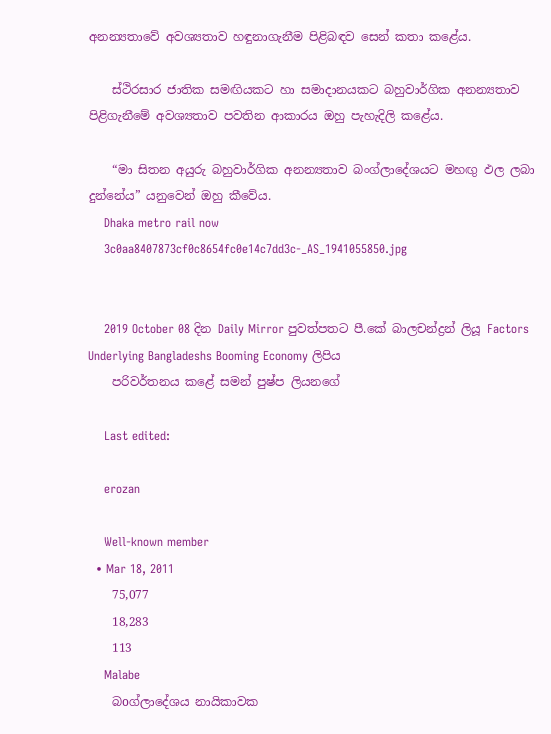අනන්‍යතාවේ අවශ්‍යතාව හඳුනාගැනීම පිළිබඳව සෙන් කතා කළේය.

    ස්ථිරසාර ජාතික සමඟියකට හා සමාදානයකට බහුවාර්ගික අනන්‍යතාව පිළිගැනීමේ අවශ්‍යතාව පවතින ආකාරය ඔහු පැහැදිලි කළේය.

    “මා සිතන අයුරු බහුවාර්ගික අනන්‍යතාව බංග්ලාදේශයට මහඟු ඵල ලබා දුන්නේය” යනුවෙන් ඔහු කීවේය.
    Dhaka metro rail now
    3c0aa8407873cf0c8654fc0e14c7dd3c-_AS_1941055850.jpg


    2019 October 08 දින Daily Mirror පුවත්පතට පී.කේ බාලචන්ද්‍රන් ලියූ Factors Underlying Bangladeshs Booming Economy ලිපිය
    පරිවර්තනය කළේ සමන් පුෂ්ප ලියනගේ

    Last edited:

    erozan

    Well-known member
  • Mar 18, 2011
    75,077
    18,283
    113
    Malabe
    බoග්ලාදේශය නායිකාවක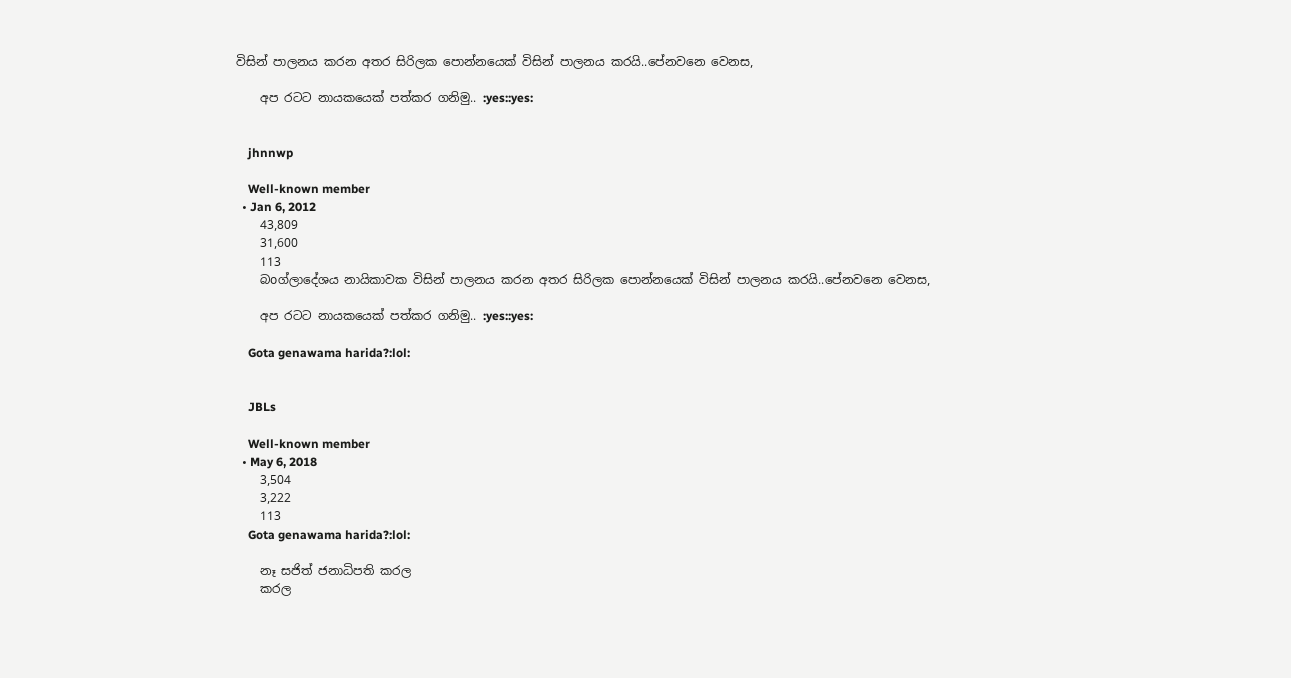විසින් පාලනය කරන අතර සිරිලක පොන්නයෙක් විසින් පාලනය කරයි..පේනවනෙ වෙනස,

    අප රටට නායකයෙක් පත්කර ගනිමු.. :yes::yes:


    jhnnwp

    Well-known member
  • Jan 6, 2012
    43,809
    31,600
    113
    බoග්ලාදේශය නායිකාවක විසින් පාලනය කරන අතර සිරිලක පොන්නයෙක් විසින් පාලනය කරයි..පේනවනෙ වෙනස,

    අප රටට නායකයෙක් පත්කර ගනිමු.. :yes::yes:

    Gota genawama harida?:lol:


    JBLs

    Well-known member
  • May 6, 2018
    3,504
    3,222
    113
    Gota genawama harida?:lol:

    නෑ සජිත් ජනාධිපති කරල
    කරල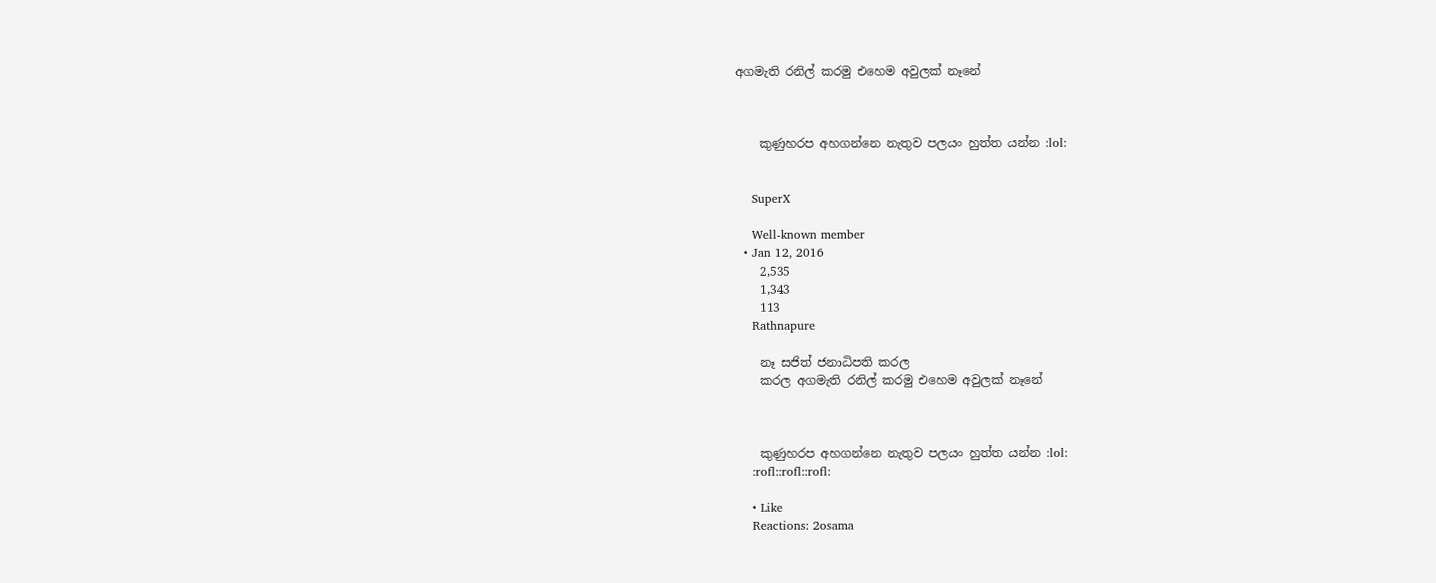අගමැති රනිල් කරමු එහෙම අවුලක් නෑනේ



    කුණුහරප අහගන්නෙ නැතුව පලයං හුත්ත යන්න :lol:


    SuperX

    Well-known member
  • Jan 12, 2016
    2,535
    1,343
    113
    Rathnapure

    නෑ සජිත් ජනාධිපති කරල
    කරල අගමැති රනිල් කරමු එහෙම අවුලක් නෑනේ



    කුණුහරප අහගන්නෙ නැතුව පලයං හුත්ත යන්න :lol:
    :rofl::rofl::rofl:

    • Like
    Reactions: 2osama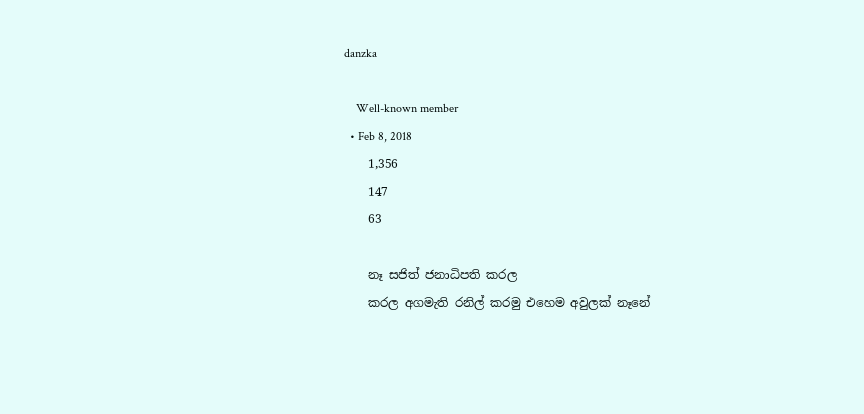danzka

    Well-known member
  • Feb 8, 2018
    1,356
    147
    63

    නෑ සජිත් ජනාධිපති කරල
    කරල අගමැති රනිල් කරමු එහෙම අවුලක් නෑනේ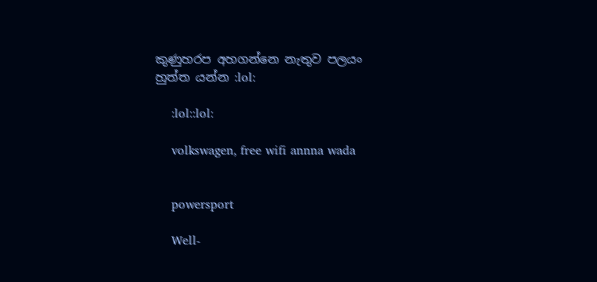කුණුහරප අහගන්නෙ නැතුව පලයං හුත්ත යන්න :lol:

    :lol::lol:

    volkswagen, free wifi annna wada


    powersport

    Well-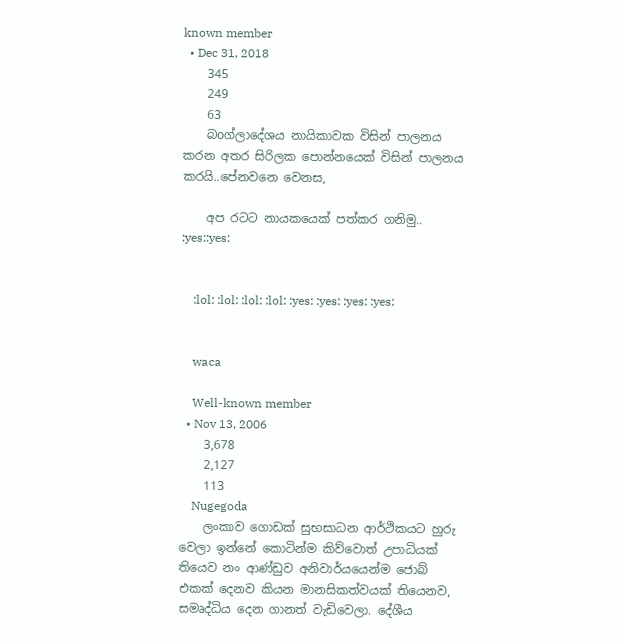known member
  • Dec 31, 2018
    345
    249
    63
    බoග්ලාදේශය නායිකාවක විසින් පාලනය කරන අතර සිරිලක පොන්නයෙක් විසින් පාලනය කරයි..පේනවනෙ වෙනස,

    අප රටට නායකයෙක් පත්කර ගනිමු.. :yes::yes:


    :lol: :lol: :lol: :lol: :yes: :yes: :yes: :yes:


    waca

    Well-known member
  • Nov 13, 2006
    3,678
    2,127
    113
    Nugegoda
    ලංකාව ගොඩක් සුභසාධන ආර්ථිකයට හුරු වෙලා ඉන්නේ කොටින්ම කිව්වොත් උපාධියක් තියෙව නං ආණ්ඩුව අනිවාර්යයෙන්ම ජොබ් එකක් දෙනව කියන මානසිකත්වයක් තියෙනව, සමෘද්ධිය දෙන ගානත් වැඩිවෙලා. දේශීය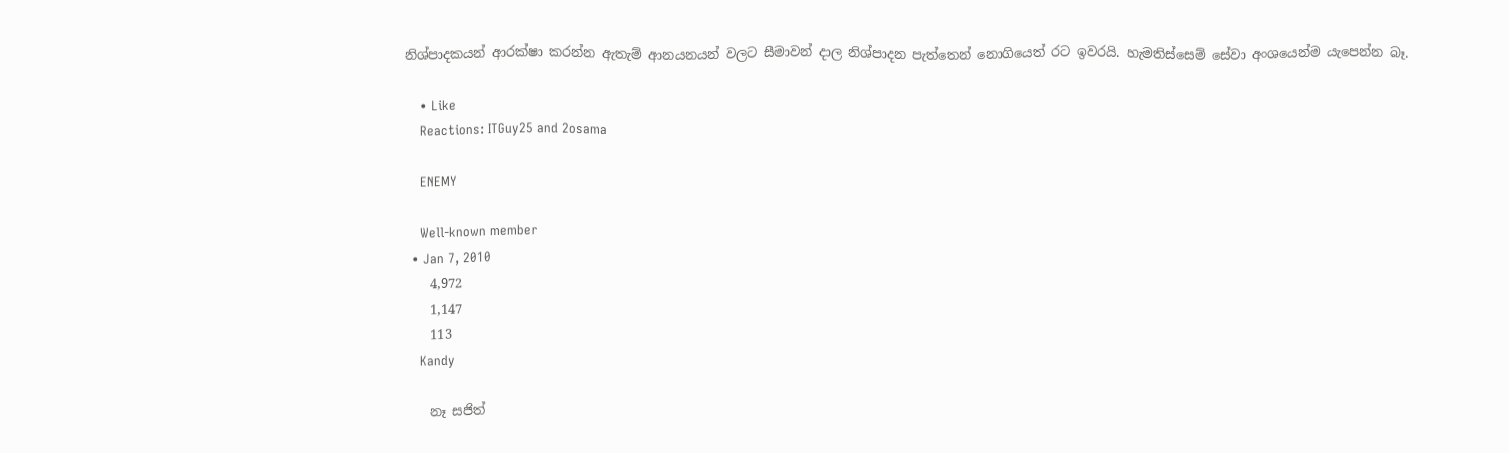නිශ්පාදකයන් ආරක්ෂා කරන්න ඇතැම් ආනයනයන් වලට සීමාවන් දාල නිශ්පාදන පැත්තෙන් නොගියෙත් රට ඉවරයි. හැමතිස්සෙම් සේවා අංශයෙන්ම යැපෙන්න බෑ.

    • Like
    Reactions: ITGuy25 and 2osama

    ENEMY

    Well-known member
  • Jan 7, 2010
    4,972
    1,147
    113
    Kandy

    නෑ සජිත්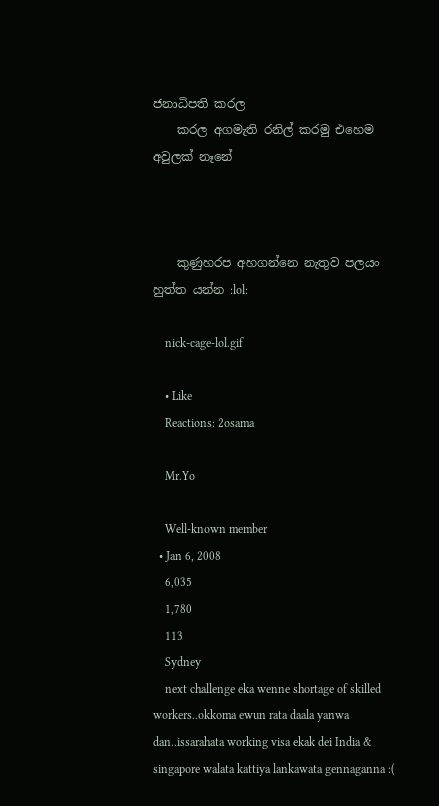ජනාධිපති කරල
    කරල අගමැති රනිල් කරමු එහෙම අවුලක් නෑනේ



    කුණුහරප අහගන්නෙ නැතුව පලයං හුත්ත යන්න :lol:

    nick-cage-lol.gif

    • Like
    Reactions: 2osama

    Mr.Yo

    Well-known member
  • Jan 6, 2008
    6,035
    1,780
    113
    Sydney
    next challenge eka wenne shortage of skilled workers..okkoma ewun rata daala yanwa dan..issarahata working visa ekak dei India & singapore walata kattiya lankawata gennaganna :(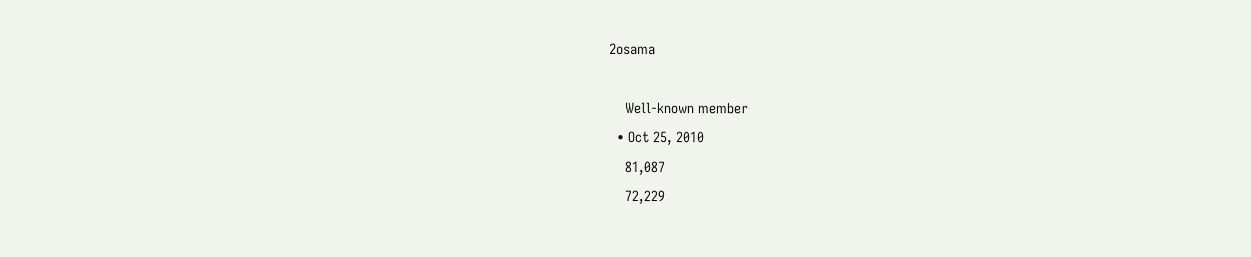2osama

    Well-known member
  • Oct 25, 2010
    81,087
    72,229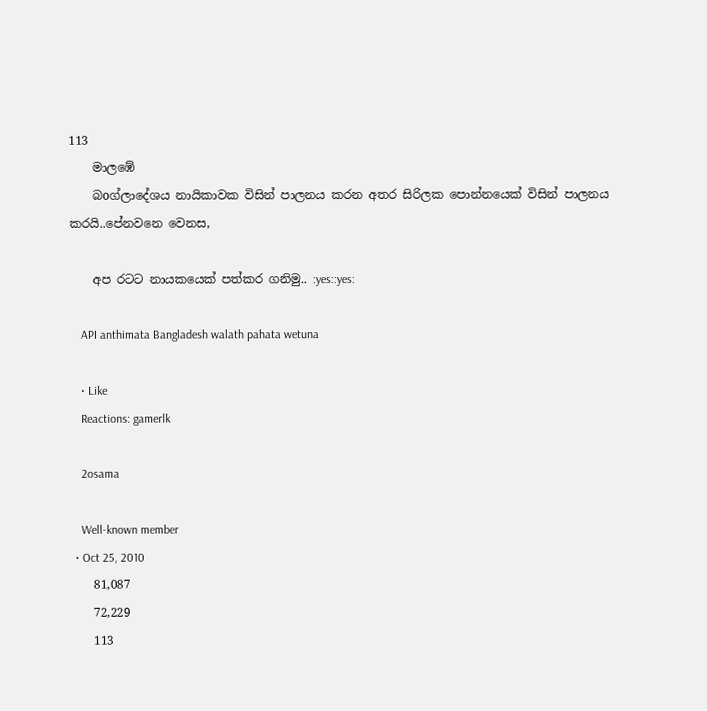113
    මාලඹේ
    බoග්ලාදේශය නායිකාවක විසින් පාලනය කරන අතර සිරිලක පොන්නයෙක් විසින් පාලනය කරයි..පේනවනෙ වෙනස,

    අප රටට නායකයෙක් පත්කර ගනිමු.. :yes::yes:

    API anthimata Bangladesh walath pahata wetuna

    • Like
    Reactions: gamerlk

    2osama

    Well-known member
  • Oct 25, 2010
    81,087
    72,229
    113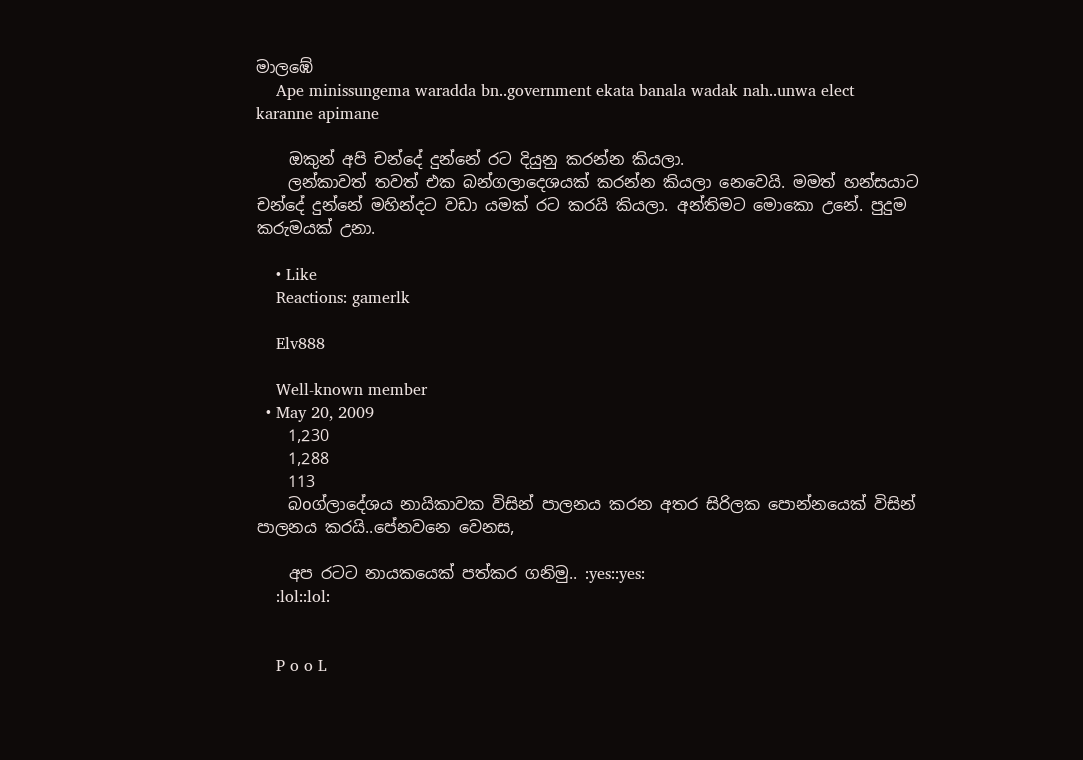මාලඹේ
    Ape minissungema waradda bn..government ekata banala wadak nah..unwa elect karanne apimane

    ඔකුන් අපි චන්දේ දුන්නේ රට දියුනු කරන්න කියලා.
    ලන්කාවත් තවත් එක බන්ගලාදෙශයක් කරන්න කියලා නෙවෙයි. මමත් හන්සයාට චන්දේ දුන්නේ මහින්දට වඩා යමක් රට කරයි කියලා. අන්තිමට මොකො උනේ. පුදුම කරුමයක් උනා.

    • Like
    Reactions: gamerlk

    Elv888

    Well-known member
  • May 20, 2009
    1,230
    1,288
    113
    බoග්ලාදේශය නායිකාවක විසින් පාලනය කරන අතර සිරිලක පොන්නයෙක් විසින් පාලනය කරයි..පේනවනෙ වෙනස,

    අප රටට නායකයෙක් පත්කර ගනිමු.. :yes::yes:
    :lol::lol:


    P o o L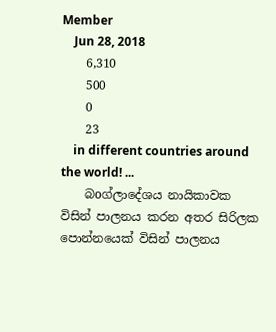Member
    Jun 28, 2018
    6,310
    500
    0
    23
    in different countries around the world! ...
    බoග්ලාදේශය නායිකාවක විසින් පාලනය කරන අතර සිරිලක පොන්නයෙක් විසින් පාලනය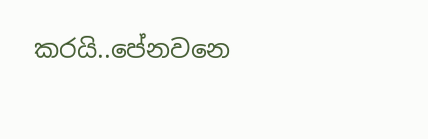කරයි..පේනවනෙ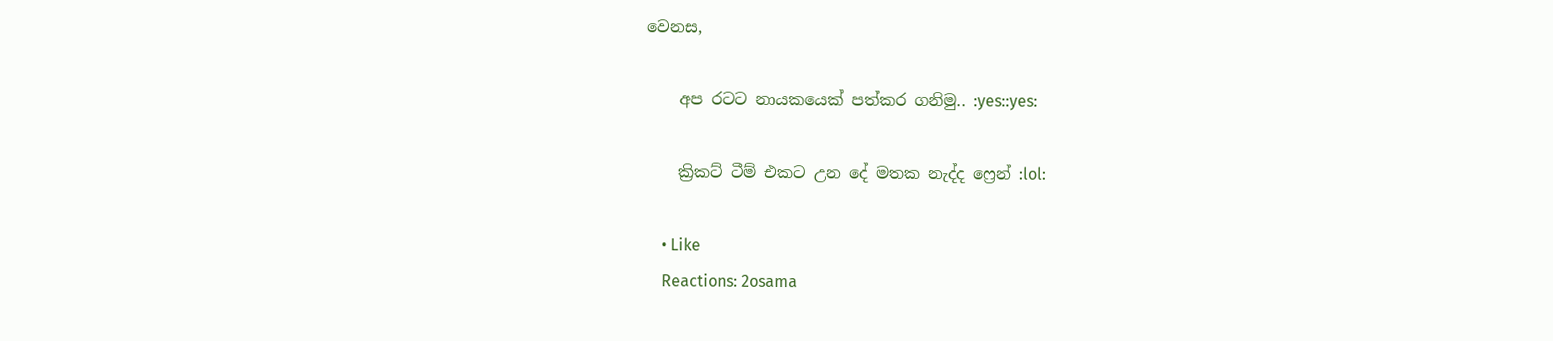වෙනස,

    අප රටට නායකයෙක් පත්කර ගනිමු.. :yes::yes:

    ක්‍රිකට් ටීම් එකට උන දේ මතක නැද්ද ෆ්‍රෙන් :lol:

    • Like
    Reactions: 2osama